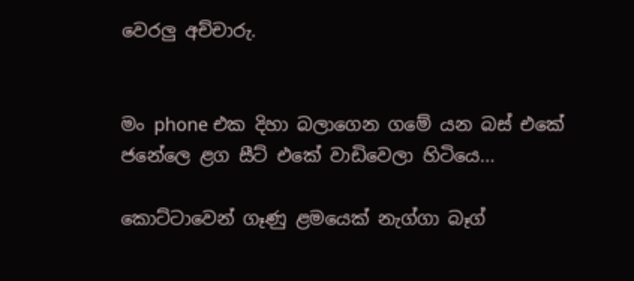වෙරලු අච්චාරු.


මං phone එක දිහා බලාගෙන ගමේ යන බස් එකේ ජනේලෙ ළග සීට් එකේ වාඩිවෙලා හිටියෙ...

කොට්ටාවෙන් ගෑණු ළමයෙක් නැග්ගා බෑග්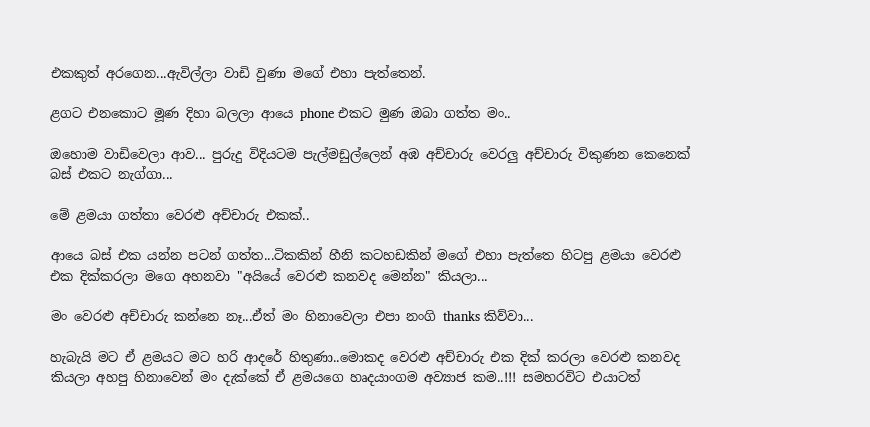එකකුත් අරගෙන...ඇවිල්ලා වාඩි වුණා මගේ එහා පැත්තෙන්.

ළගට එනකොට මූණ දිහා බලලා ආයෙ phone එකට මුණ ඔබා ගත්ත මං..

ඔහොම වාඩිවෙලා ආව... පුරුදු විදියටම පැල්මඩුල්ලෙන් අඹ අච්චාරු වෙරලු අච්චාරු විකුණන කෙනෙක් බස් එකට නැග්ගා...

මේ ළමයා ගත්තා වෙරළු අච්චාරු එකක්..

ආයෙ බස් එක යන්න පටන් ගත්ත...ටිකකින් හීනි කටහඩකින් මගේ එහා පැත්තෙ හිටපු ළමයා වෙරළු එක දික්කරලා මගෙ අහනවා "අයියේ වෙරළු කනවද මෙන්න" කියලා...

මං වෙරළු අච්චාරු කන්නෙ නෑ...ඒත් මං හිනාවෙලා එපා නංගි thanks කිව්වා...

හැබැයි මට ඒ ළමයට මට හරි ආදරේ හිතුණා..මොකද වෙරළු අච්චාරු එක දික් කරලා වෙරළු කනවද කියලා අහපු හිනාවෙන් මං දැක්කේ ඒ ළමයගෙ හෘදයාංගම අව්‍යාජ කම..!!! සමහරවිට එයාටත්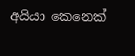අයියා කෙනෙක්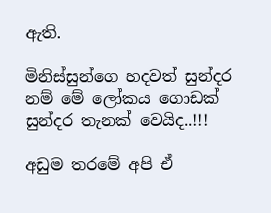ඇති.

මිනිස්සුන්ගෙ හදවත් සුන්දර නම් මේ ලෝකය ගොඩක් සුන්දර තැනක් වෙයිද..!!!

අඩුම තරමේ අපි ඒ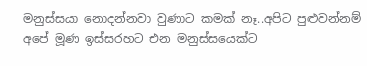මනුස්සයා නොදන්නවා වුණාට කමක් නෑ..අපිට පුළුවන්නම් අපේ මූණ ඉස්සරහට එන මනුස්සයෙක්ට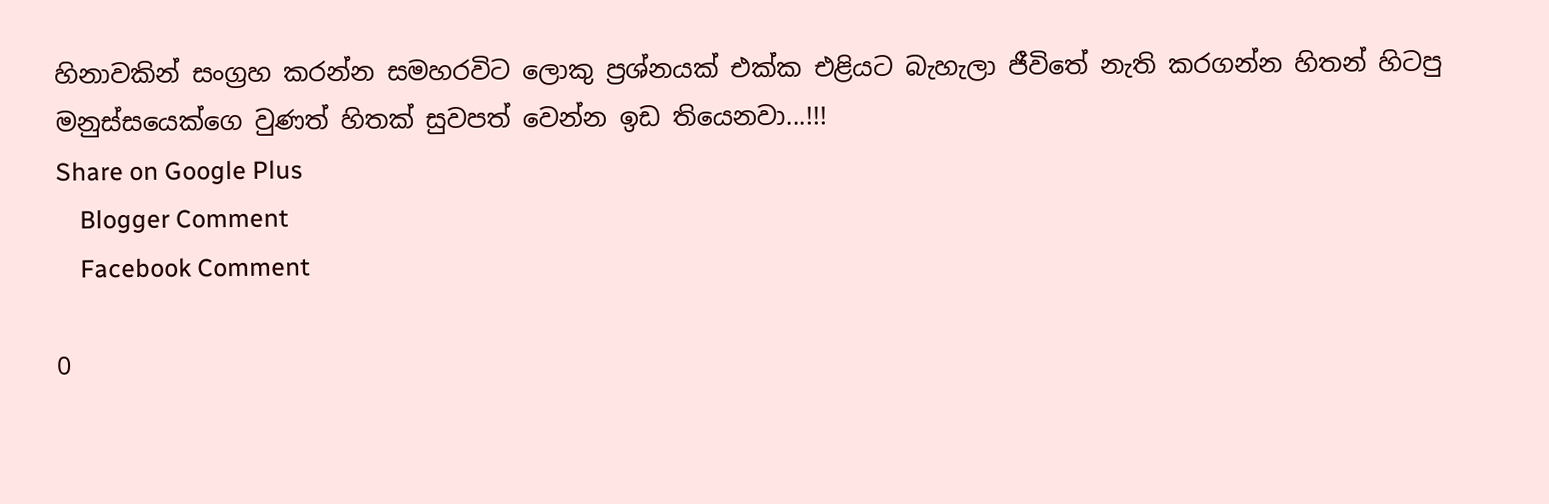හිනාවකින් සංග්‍රහ කරන්න සමහරවිට ලොකු ප්‍රශ්නයක් එක්ක එළියට බැහැලා ජීවිතේ නැති කරගන්න හිතන් හිටපු මනුස්සයෙක්ගෙ වුණත් හිතක් සුවපත් වෙන්න ඉඩ තියෙනවා...!!!
Share on Google Plus
    Blogger Comment
    Facebook Comment

0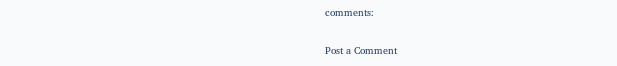comments:

Post a Comment